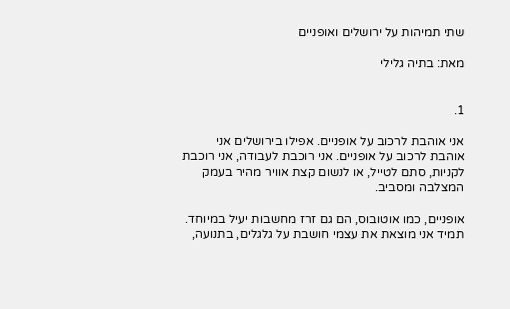שתי תמיהות על ירושלים ואופניים

מאת: בתיה גלילי


1.

אני אוהבת לרכוב על אופניים. אפילו בירושלים אני אוהבת לרכוב על אופניים. אני רוכבת לעבודה, אני רוכבת לקניות, סתם לטייל, או לנשום קצת אוויר מהיר בעמק המצלבה ומסביב.

אופניים, כמו אוטובוס, הם גם זרז מחשבות יעיל במיוחד. תמיד אני מוצאת את עצמי חושבת על גלגלים, בתנועה,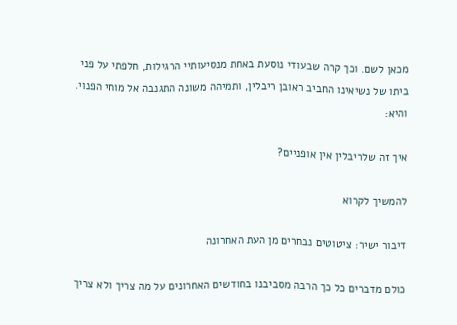מכאן לשם. וכך קרה שבעודי נוסעת באחת מנסיעותיי הרגילות, חלפתי על פני ביתו של נשיאינו החביב ראובן ריבלין, ותמיהה משונה התגנבה אל מוחי הפנוי. והיא:

איך זה שלריבלין אין אופניים?

להמשיך לקרוא

דיבור ישיר: ציטוטים נבחרים מן העת האחרונה

כולם מדברים כל כך הרבה מסביבנו בחודשים האחרונים על מה צריך ולא צריך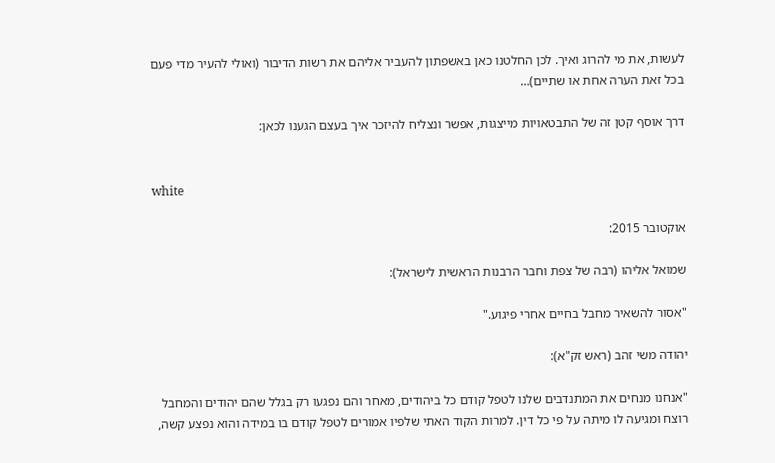לעשות, את מי להרוג ואיך. לכן החלטנו כאן באשפתון להעביר אליהם את רשות הדיבור (ואולי להעיר מדי פעם בכל זאת הערה אחת או שתיים)…

דרך אוסף קטן זה של התבטאויות מייצגות, אפשר ונצליח להיזכר איך בעצם הגענו לכאן:


white

אוקטובר 2015:

שמואל אליהו (רבה של צפת וחבר הרבנות הראשית לישראל):

"אסור להשאיר מחבל בחיים אחרי פיגוע."

יהודה משי זהב (ראש זק"א):

"אנחנו מנחים את המתנדבים שלנו לטפל קודם כל ביהודים, מאחר והם נפגעו רק בגלל שהם יהודים והמחבל רוצח ומגיעה לו מיתה על פי כל דין. למרות הקוד האתי שלפיו אמורים לטפל קודם בו במידה והוא נפצע קשה,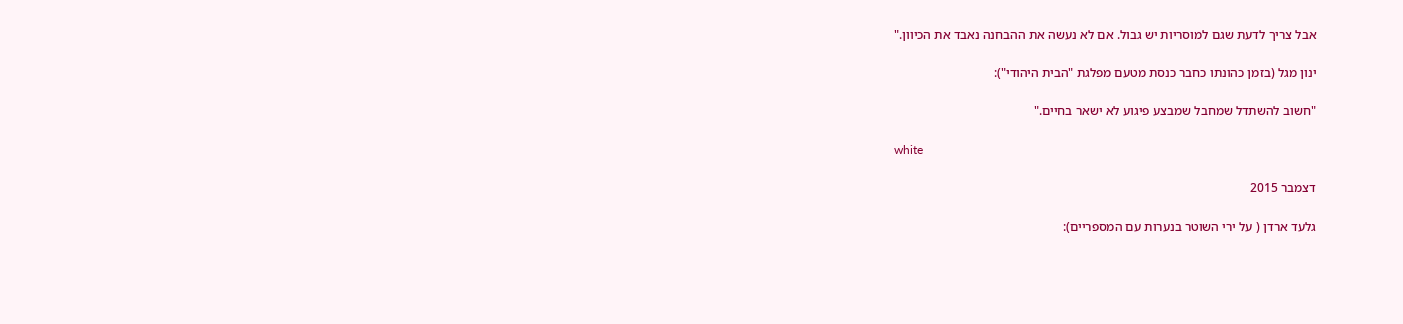אבל צריך לדעת שגם למוסריות יש גבול. אם לא נעשה את ההבחנה נאבד את הכיוון."

ינון מגל (בזמן כהונתו כחבר כנסת מטעם מפלגת "הבית היהודי"):

"חשוב להשתדל שמחבל שמבצע פיגוע לא ישאר בחיים."

white

דצמבר 2015

גלעד ארדן ( על ירי השוטר בנערות עם המספריים):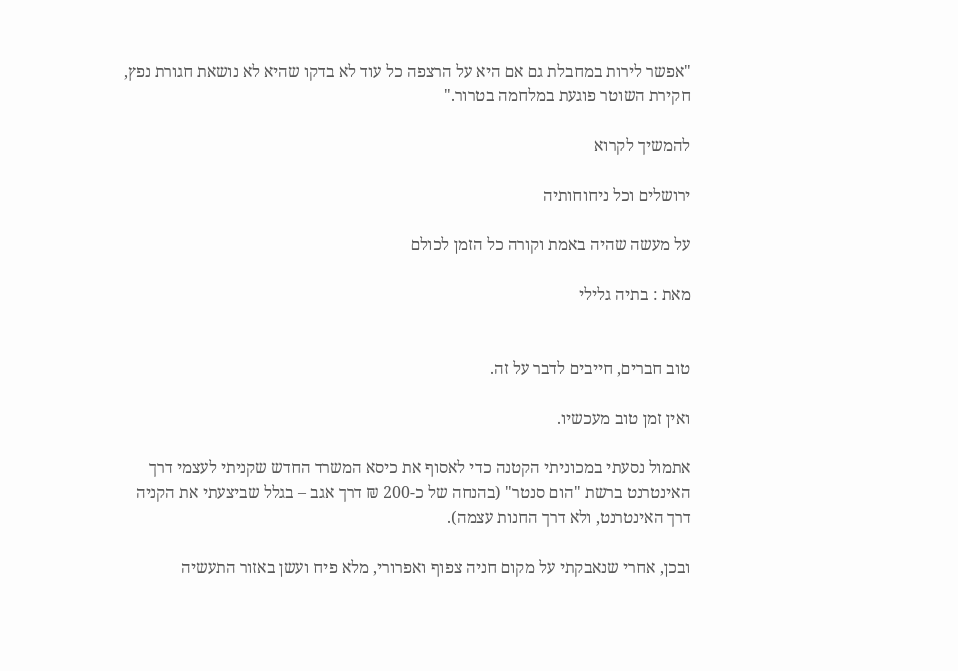"אפשר לירות במחבלת גם אם היא על הרצפה כל עוד לא בדקו שהיא לא נושאת חגורת נפץ, חקירת השוטר פוגעת במלחמה בטרור."

להמשיך לקרוא

ירושלים וכל ניחוחותיה

על מעשה שהיה באמת וקורה כל הזמן לכולם

מאת : בתיה גלילי


טוב חברים, חייבים לדבר על זה.

ואין זמן טוב מעכשיו.

אתמול נסעתי במכוניתי הקטנה כדי לאסוף את כיסא המשרד החדש שקניתי לעצמי דרך האינטרנט ברשת "הום סנטר" (בהנחה של כ-200 ₪ דרך אגב – בגלל שביצעתי את הקניה דרך האינטרנט, ולא דרך החנות עצמה).

ובכן, אחרי שנאבקתי על מקום חניה צפוף ואפרורי, מלא פיח ועשן באזור התעשיה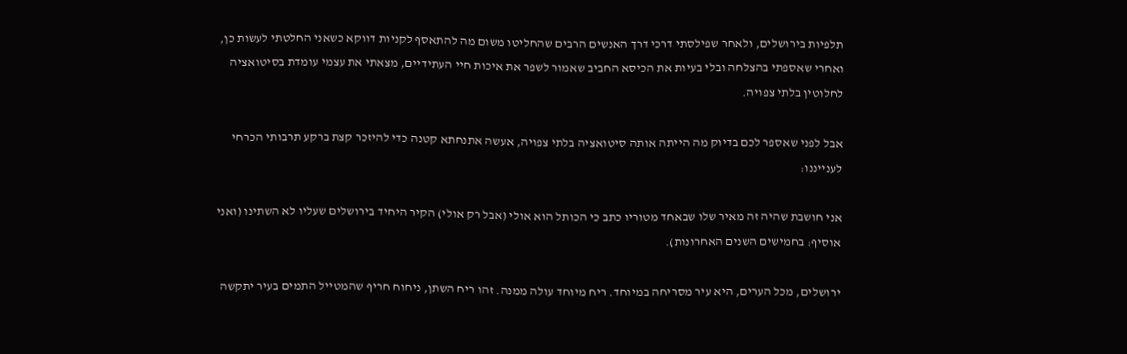תלפיות בירושלים, ולאחר שפילסתי דרכי דרך האנשים הרבים שהחליטו משום מה להתאסף לקניות דווקא כשאני החלטתי לעשות כן, ואחרי שאספתי בהצלחה ובלי בעיות את הכיסא החביב שאמור לשפר את איכות חיי העתידיים, מצאתי את עצמי עומדת בסיטואציה לחלוטין בלתי צפויה.

אבל לפני שאספר לכם בדיוק מה הייתה אותה סיטואציה בלתי צפויה, אעשה אתנחתא קטנה כדי להיזכר קצת ברקע תרבותי הכרחי לענייננו:

אני חושבת שהיה זה מאיר שלו שבאחד מטוריו כתב כי הכותל הוא אולי (אבל רק אולי) הקיר היחיד בירושלים שעליו לא השתינו (ואני אוסיף: בחמישים השנים האחרונות).

ירושלים, מכל הערים, היא עיר מסריחה במיוחד. ריח מיוחד עולה ממנה. זהו ריח השתן, ניחוח חריף שהמטייל התמים בעיר יתקשה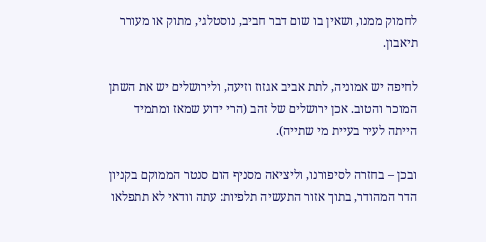לחמוק ממנו, ושאין בו שום דבר חביב, נוסטלגי, מתוק או מעורר תיאבון.

לחיפה יש אמוניה, לתת אביב אגזוז וזיעה, ולירושלים יש את השתן המוכר והטוב. אכן ירושלים של זהב (הרי ידוע שמאז ומתמיד הייתה לעיר בעיית מי שתייה).

ובכן – בחזרה לסיפורנו, וליציאה מסניף הום סנטר הממוקם בקניון הדר המהודר, בתוך אזור התעשיה תלפיות: עתה וודאי לא תתפלאו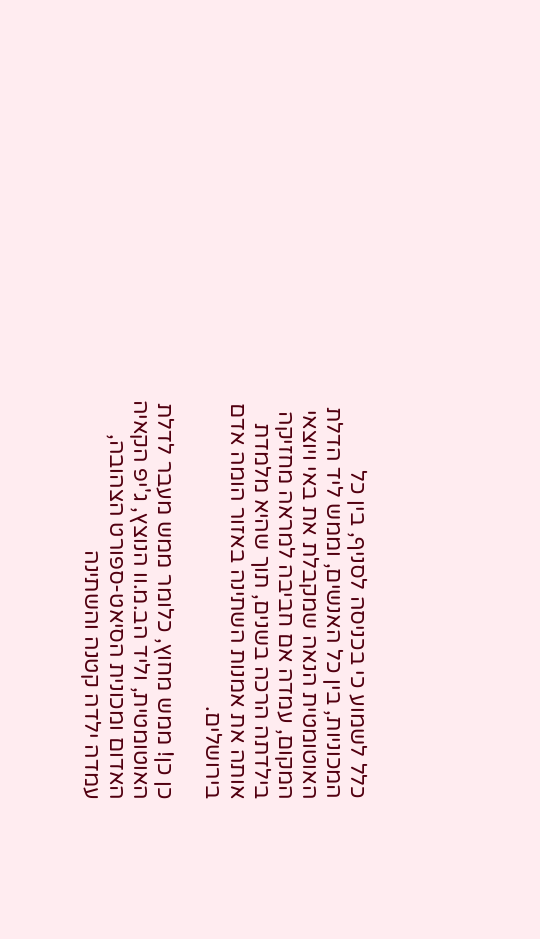כלל לשמוע כי בכניסה לסניף, בין כל המכוניות, בין כל האנשים, וממש ליד הדלת האוטומטית הנאה שמקבלת את באי ויוצאי המקום, עמדה אם חביבה למראה מחזיקה בילדתה הרכה בשנים, תוך שהיא מלמדת אותה את אמנות השתינה באזור הומה אדם בירושלים.

כן כן! ממש מחוץ, כלומר ממש מעבר לדלת האוטומטית, וליד הב.מ.וו הנוצץ, ג'יפ הקאיה האדום ומכונית הסיאט-ספורט הצהובה, עמדה ילדה קטנה והשתינה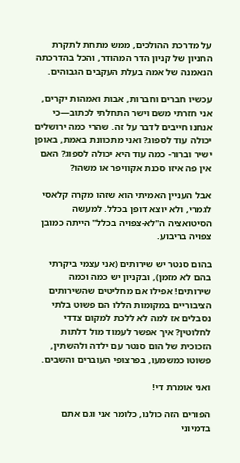על מדרכת ההולכים, ממש מתחת לתקרת החניון של קניון הדר המהודר, והכל בהדרכתה הנאמנה של אמה בעלת העקבים הגבוהים.

עכשיו חברים וחברות, אבות ואמהות יקרים, אני חזרתי משם וישר התחלתי לכתוב—כי אנחנו חייבים לדבר על זה. שהרי כמה ירושלים יכולה עוד לספוג? ואני מתכוונת באמת, באופן ישיר וברור- כמה עוד היא יכולה לספוג? האם אין פה איזו סכנת אקוויפר או משהו?

אבל העניין האמיתי הוא שזהו מקרה קלאסי לגמרי, ולא יוצא דופן בכלל. למעשה הסיטואציה ה"לא-צפויה בכלל" הייתה כמובן צפויה בריבוע.

בהום סנטר יש שירותים (אני עצמי ביקרתי בהם לא מזמן), ובקניון יש כמה וכמה שירותים! אפילו אם מחליטים שהשירותים הציבוריים במקומות הללו הם פשוט בלתי נסבלים אז למה לא ללכת למקום צדדי לחלוטין? איך אפשר לעמוד מול דלתות הזכוכית של הום סנטר עם ילדה ולהשתין, פשוטו כמשמעו, בפרצופי העוברים והשבים.

ואני אומרת די!

הפורים הזה כולנו, כלומר אני וגם אתם בדמיוני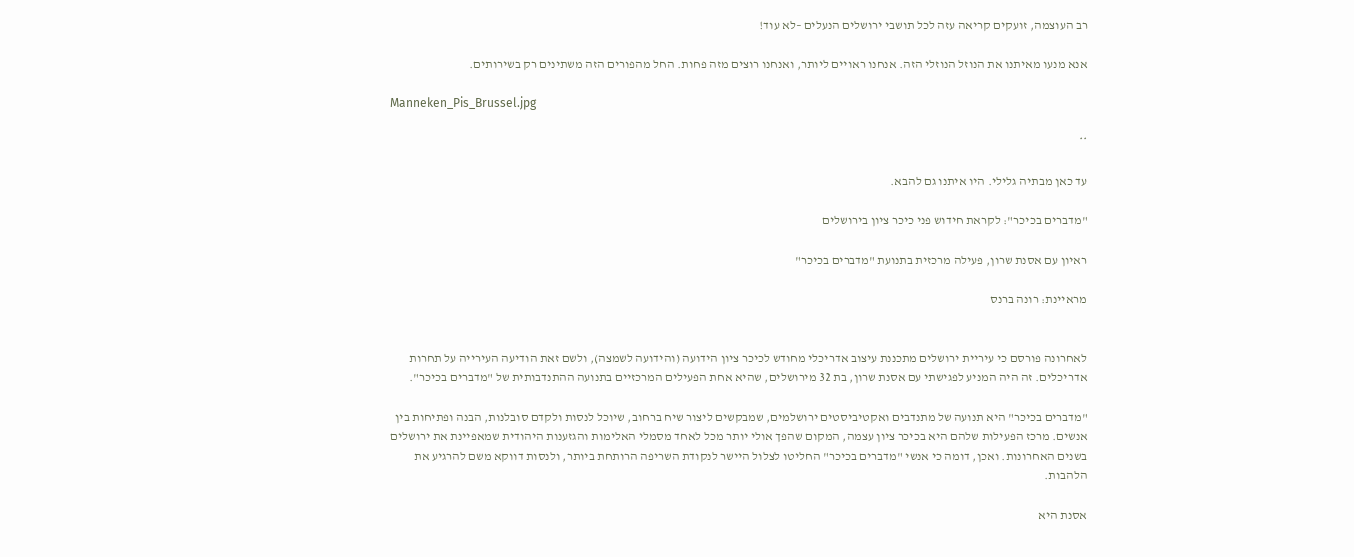רב העוצמה, זועקים קריאה עזה לכל תושבי ירושלים הנעלים –לא עוד!

אנא מנעו מאיתנו את הנוזל הנוזלי הזה. אנחנו ראויים ליותר, ואנחנו רוצים מזה פחות. החל מהפורים הזה משתינים רק בשירותים.

Manneken_Pis_Brussel.jpg

**

עד כאן מבתיה גלילי. היו איתנו גם להבא.

"מדברים בכיכר": לקראת חידוש פני כיכר ציון בירושלים

ראיון עם אסנת שרון, פעילה מרכזית בתנועת "מדברים בכיכר"

מראיינת: רונה ברנס


לאחרונה פורסם כי עיריית ירושלים מתכננת עיצוב אדריכלי מחודש לכיכר ציון הידועה (והידועה לשמצה), ולשם זאת הודיעה העירייה על תחרות אדריכלים. זה היה המניע לפגישתי עם אסנת שרון, בת 32 מירושלים, שהיא אחת הפעילים המרכזיים בתנועה ההתנדבותית של "מדברים בכיכר".

"מדברים בכיכר" היא תנועה של מתנדבים ואקטיביסטים ירושלמים, שמבקשים ליצור שיח ברחוב, שיוכל לנסות ולקדם סובלנות, הבנה ופתיחות בין אנשים. מרכז הפעילות שלהם היא בכיכר ציון עצמה, המקום שהפך אולי יותר מכל לאחד מסמלי האלימות והגזענות היהודית שמאפיינת את ירושלים בשנים האחרונות. ואכן, דומה כי אנשי "מדברים בכיכר" החליטו לצלול היישר לנקודת השריפה הרותחת ביותר, ולנסות דווקא משם להרגיע את הלהבות.

אסנת היא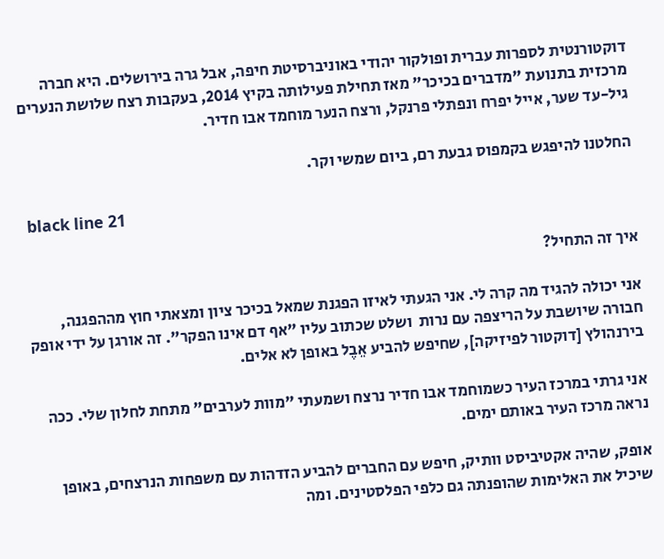דוקטורנטית לספרות עברית ופולקור יהודי באוניברסיטת חיפה, אבל גרה בירושלים. היא חברה מרכזית בתנועת "מדברים בכיכר" מאז תחילת פעילותה בקיץ 2014, בעקבות רצח שלושת הנערים גיל-עד שער, אייל יפרח ונפתלי פרנקל, ורצח הנער מוחמד אבו חדיר.

החלטנו להיפגש בקמפוס גבעת רם, ביום שמשי וקר.

 black line 21

איך זה התחיל?

אני יכולה להגיד מה קרה לי. אני הגעתי לאיזו הפגנת שמאל בכיכר ציון ומצאתי חוץ מההפגנה, חבורה שיושבת על הריצפה עם נרות  ושלט שכתוב עליו "אף דם אינו הפקר". זה אורגן על ידי אופק בירנהולץ [דוקטור לפיזיקה], שחיפש להביע אֵבֶל באופן לא אלים.

אני גרתי במרכז העיר כשמוחמד אבו חדיר נרצח ושמעתי "מוות לערבים" מתחת לחלון שלי. ככה נראה מרכז העיר באותם ימים.

אופק, שהיה אקטיביסט וותיק, חיפש עם החברים להביע הזדהות עם משפחות הנרצחים, באופן שיכיל את האלימות שהופנתה גם כלפי הפלסטינים. ומה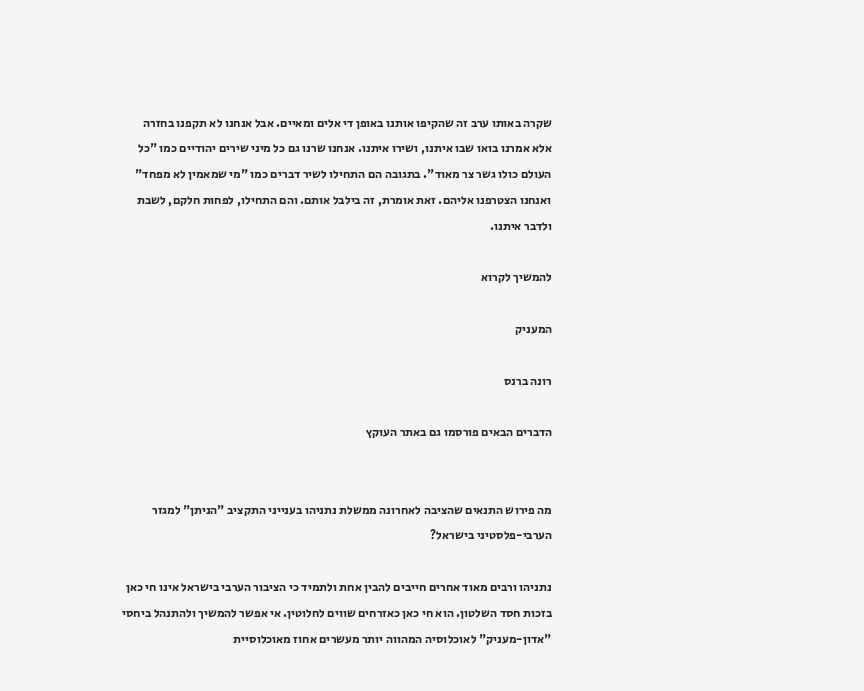שקרה באותו ערב זה שהקיפו אותנו באופן די אלים ומאיים. אבל אנחנו לא תקפנו בחזרה אלא אמרנו בואו שבו איתנו, ושירו איתנו. אנחנו שרנו גם כל מיני שירים יהודיים כמו "כל העולם כולו גשר צר מאוד". בתגובה הם התחילו לשיר דברים כמו "מי שמאמין לא מפחד" ואנחנו הצטרפנו אליהם. זאת אומרת, זה בילבל אותם. והם התחילו, לפחות חלקם, לשבת ולדבר איתנו.

להמשיך לקרוא

המעניק

רונה ברנס

הדברים הבאים פורסמו גם באתר העוקץ


מה פירוש התנאים שהציבה לאחרונה ממשלת נתניהו בענייני התקציב "הניתן" למגזר הערבי-פלסטיני בישראל?

נתניהו ורבים מאוד אחרים חייבים להבין אחת ולתמיד כי הציבור הערבי בישראל אינו חי כאן בזכות חסד השלטון. הוא חי כאן כאזרחים שווים לחלוטין. אי אפשר להמשיך ולהתנהל ביחסי "אדון-מעניק" לאוכלוסיה המהווה יותר מעשרים אחוז מאוכלוסיית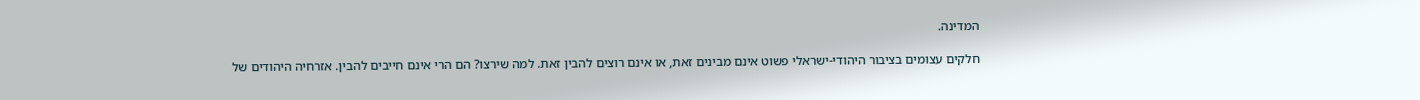המדינה.

חלקים עצומים בציבור היהודי-ישראלי פשוט אינם מבינים זאת, או אינם רוצים להבין זאת. למה שירצו? הם הרי אינם חייבים להבין. אזרחיה היהודים של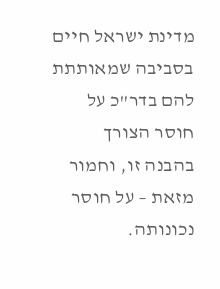מדינת ישראל חיים בסביבה שמאותתת להם בדר"כ על חוסר הצורך בהבנה זו, וחמור מזאת – על חוסר נכונותה.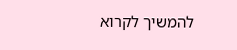להמשיך לקרוא